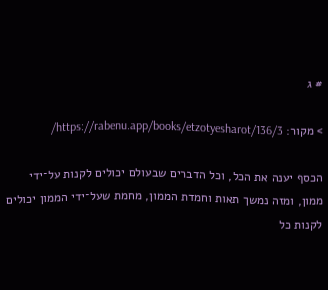# ג

> מקור: https://rabenu.app/books/etzotyesharot/136/3/

הכסף יענה את הכל, וכל הדברים שבעולם יכולים לקנות על־ידי ממון, ומזה נמשך תאות וחמדת הממון, מחמת שעל־ידי הממון יכולים לקנות כל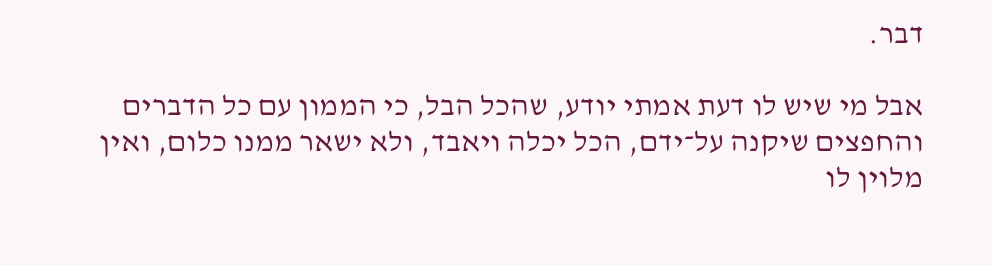דבר.

אבל מי שיש לו דעת אמתי יודע, שהכל הבל, כי הממון עם כל הדברים והחפצים שיקנה על־ידם, הכל יכלה ויאבד, ולא ישאר ממנו כלום, ואין מלוין לו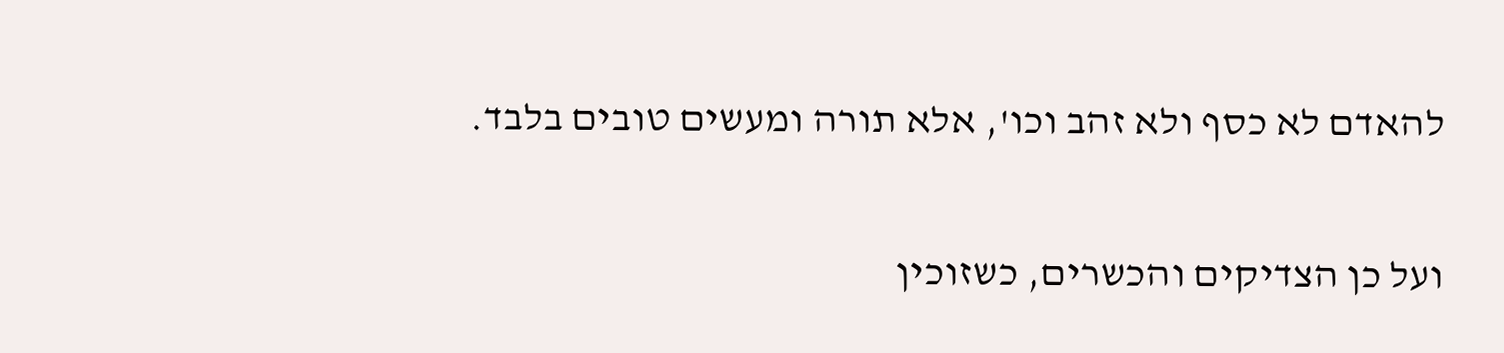להאדם לא כסף ולא זהב וכו', אלא תורה ומעשים טובים בלבד.

ועל כן הצדיקים והכשרים, כשזוכין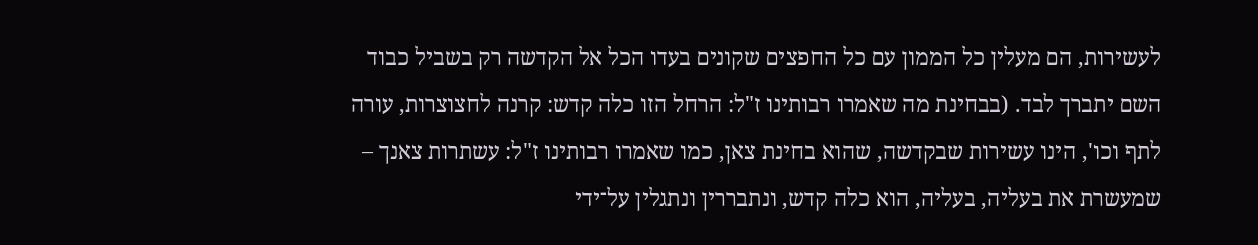לעשירות, הם מעלין כל הממון עם כל החפצים שקונים בעדו הכל אל הקדשה רק בשביל כבוד השם יתברך לבד. (בבחינת מה שאמרו רבותינו ז"ל: הרחל הזו כלה קדש: קרנה לחצוצרות, עורה לתף וכו', הינו עשירות שבקדשה, שהוא בחינת צאן, כמו שאמרו רבותינו ז"ל: עשתרות צאנך – שמעשרת את בעליה, בעליה, הוא כלה קדש, ונתבררין ונתגלין על־ידי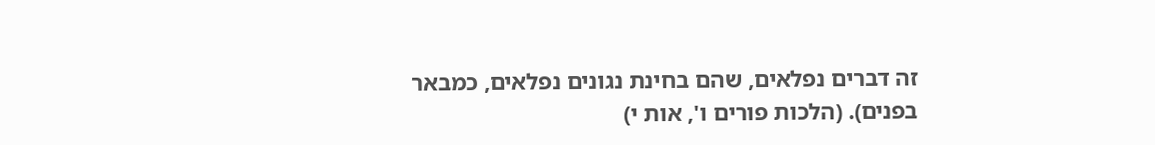זה דברים נפלאים, שהם בחינת נגונים נפלאים, כמבאר בפנים). (הלכות פורים ו', אות י)